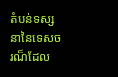តំបន់ទស្សនានៃទេសចរណ៏ដែល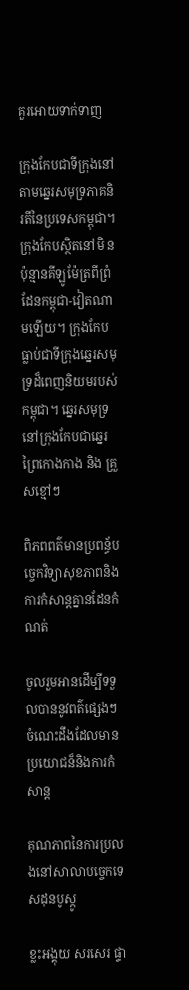គួរអោយទាក់ទាញ

ក្រុងកែបជាទីក្រុងនៅតាមឆ្នេរសមុទ្រភាគនិរតីនៃប្រទេសកម្ពុជា។ ក្រុងកែបស្ថិតនៅមិ នប៉ុន្មានគីឡូម៉ែត្រពីព្រំដែនកម្ពុជា-វៀតណាមឡើយ។ ក្រុងកែបធ្លាប់ជាទីក្រុងឆ្នេរសមុទ្រដ៏ពេញនិយមរបស់កម្ពុជា។ ឆ្នេរសមុទ្រនៅក្រុងកែបជាឆ្នេរព្រៃកោងកាង និង គ្រួសខ្មៅៗ

ពិភពពត៌មានប្រពន្ធ័បច្ចេកវិទ្យាសុខភាពនិងការកំសាន្តគ្នានដែនកំណត់

ចូលរួមអានដើម្បីទទួលបាននូវពត៌ផ្សេងៗចំណេះដឹងដែលមានប្រយោជន៏និងការកំសាន្ត

គុណភាពនៃការប្រលងនៅសាលាបច្ចេកទេសដុនបូស្កូ

ខ្លះអង្គុយ សរសេរ ផ្ទា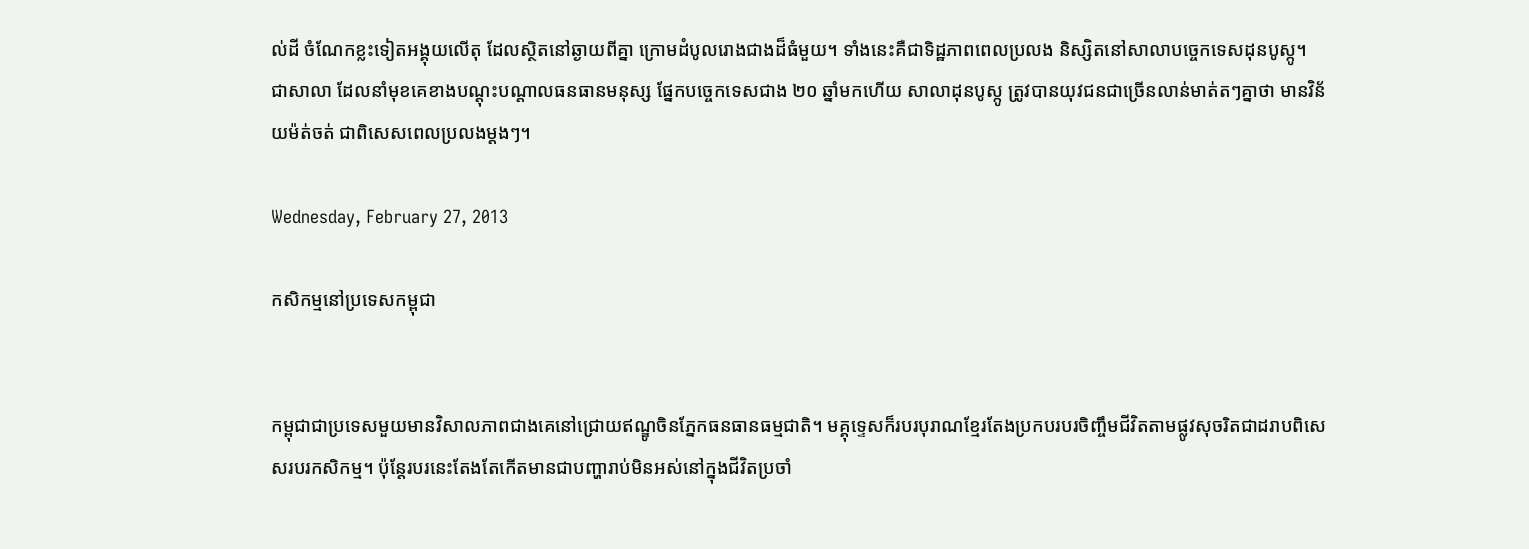ល់ដី ចំណែកខ្លះទៀតអង្គុយលើតុ ដែលស្ថិតនៅឆ្ងាយពីគ្នា ក្រោមដំបូលរោងជាងដ៏ធំមួយ។ ទាំងនេះគឺជាទិដ្ឋភាពពេលប្រលង និស្សិតនៅសាលាបច្ចេកទេសដុនបូស្កូ។ ជាសាលា ដែលនាំមុខគេខាងបណ្ដុះបណ្ដាលធនធានមនុស្ស ផ្នែកបច្ចេកទេសជាង ២០ ឆ្នាំមកហើយ សាលាដុនបូស្កូ ត្រូវបានយុវជនជាច្រើនលាន់មាត់តៗគ្នាថា មានវិន័យម៉ត់ចត់ ជាពិសេសពេលប្រលងម្ដងៗ។

Wednesday, February 27, 2013

កសិកម្មនៅប្រទេសកម្ពុជា


កម្ពុជាជាប្រទេសមួយមានវិសាលភាពជាងគេនៅជ្រោយឥណ្ឌូចិនភ្នែកធនធានធម្មជាតិ។ មគ្គុទេ្ទសក៏របរបុរាណខ្មែរតែងប្រកបរបរចិញ្ចឹមជីវិតតាមផ្លូវសុចរិតជាដរាបពិសេសរបរកសិកម្ម។ ប៉ុន្តែរបរនេះតែងតែកើតមានជាបញ្ហារាប់មិនអស់នៅក្នុងជីវិតប្រចាំ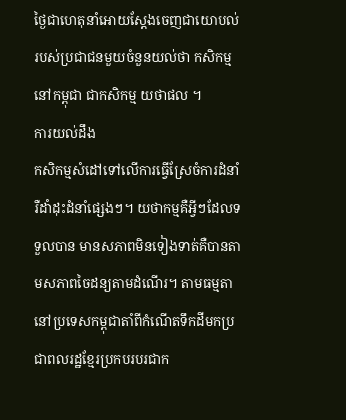ថ្ងៃជាហេតុនាំអោយស្ដែងចេញជាយោបល់របស់ប្រជាជនមួយចំនួនយល់ថា កសិកម្មនៅកម្ពុជា ជាកសិកម្ម យថាផល ។
ការយល់ដឹង
កសិកម្មសំដៅទៅលើការធ្វើស្រែចំការដំនាំរឺដាំដុះដំនាំផ្សេងៗ។ យថាកម្មគឺអ្វីៗដែលទទួលបាន មានសភាពមិនទៀងទាត់គឺបានតាមសភាពចៃដន្យតាមដំណើរ។ តាមធម្មតានៅប្រទេសកម្ពុជាតាំពីកំណើតទឹកដីមកប្រជាពលរដ្ឋខ្មែរប្រកបរបរជាក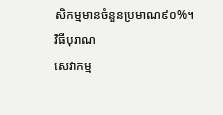សិកម្មមានចំនួនប្រមាណ៩០%។
វិធីបុរាណ
សេវាកម្ម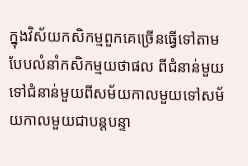ក្នុងវិស័យកសិកម្មពួកគេច្រើនធ្វើទៅតាមបែបលំនាំកសិកម្មយថាផល ពីជំនាន់មួយទៅជំនាន់មួយពីសម័យកាលមួយទៅសម័យកាលមួយជាបន្តបន្ទា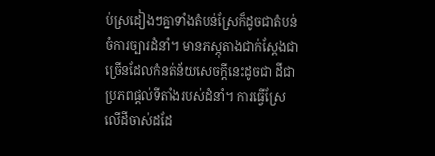ប់ស្រដៀងៗគ្នាទាំងតំបន់ស្រែក៏ដូចជាតំបន់ចំការច្បារដំនាំ។ មានភស្ភុតាងជាក់ស្ដែងជាច្រើនដែលកំនត់ន័យសេចក្ដីនេះដូចជា ដីជាប្រភពផ្ដល់ទីតាំងរបស់ដំនាំ។ ការធ្វើស្រែលើដីចាស់ដដែ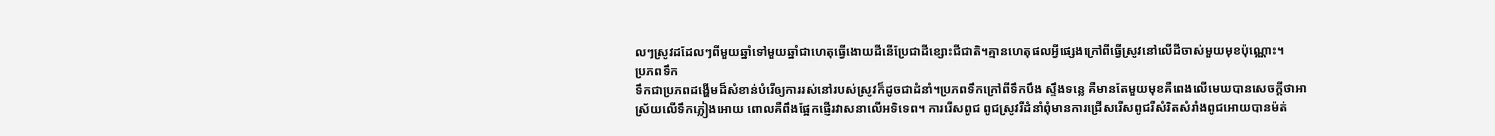លៗស្រូវដដែលៗពីមួយឆ្នាំទៅមួយឆ្នាំជាហេតុធ្វើងោយដីនើប្រែជាដីខ្សោះជីជាតិ។គ្មានហេតុផលអ្វីផ្សេងក្រៅពីធ្វើស្រូវនៅលើដីចាស់មួយមុខប៉ុណ្ណោះ។
ប្រភពទឹក
ទឹកជាប្រភពដង្ហើមដ៏សំខាន់បំរើឲ្យការរស់នៅរបស់ស្រូវក៏ដូចជាដំនាំ។ប្រភពទឹកក្រៅពីទឹកបឹង ស្ទឹងទន្លេ គឺមានតែមួយមុខគឺពេងលើមេឃបានសេចក្ដីថាអាស្រ័យលើទឹកភ្លៀងអោយ ពោលគឺពឹងផ្អែកផ្ញើរវាសនាលើអទិទេព។ ការរើសពូជ ពូជស្រូវរឺដំនាំពុំមានការជ្រើសរើសពូជរឺសំរិតសំរាំងពូជអោយបានម៉ត់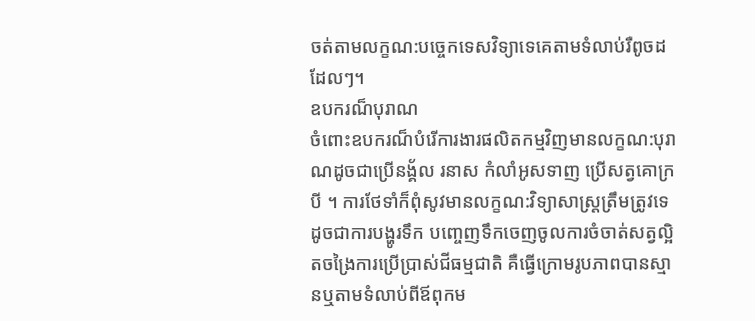ចត់តាមលក្ខណ:បច្ចេកទេសវិទ្យាទេគេតាមទំលាប់រឺពូចដដែលៗ។
ឧបករណ៏បុរាណ
ចំពោះឧបករណ៏បំរើការងារផលិតកម្មវិញមានលក្ខណ:បុរាណដូចជាប្រើនង្គ័ល រនាស កំលាំអូសទាញ ប្រើសត្វគោក្របី ។ ការថែទាំក៏ពុំសូវមានលក្ខណ:វិទ្យាសាស្រ្តត្រឹមត្រូវទេ ដូចជាការបង្ហូរទឹក បញ្ចេញទឹកចេញចូលការចំចាត់សត្វល្អិតចង្រៃការប្រើប្រាស់ជីធម្មជាតិ គឺធ្វើក្រោមរូបភាពបានស្មានឬតាមទំលាប់ពីឪពុកម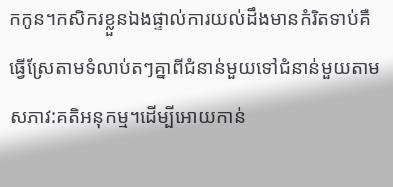កកូន។កសិករខ្លួនឯងផ្ទាល់ការយល់ដឹងមានកំរិតទាប់គឺធ្វើស្រែតាមទំលាប់តៗគ្នាពីជំនាន់មួយទៅជំនាន់មួយតាមសភាវ:គតិអនុកម្ម។ដើម្បីអោយកាន់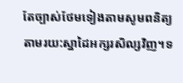តែច្បាស់ថែមទៀងតាមសូមពនិត្យតាមរយ:ស្នាដៃអក្សរសិល្សវិញ។ទ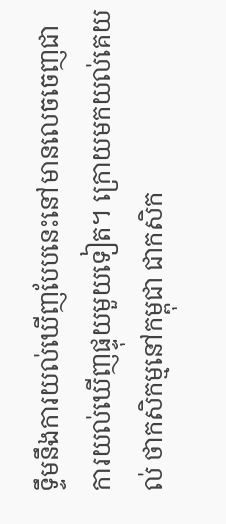ទឹ្ទមនឹងការយល់ឃើញបែបនេះនៅមានលេចចេញជាការយល់ឃើញផ្ទុយមួយទៀត។ ក្រោយមកយល់គេយល់ ថាកសិកម្មនៅកម្ពុជា ជាកសិក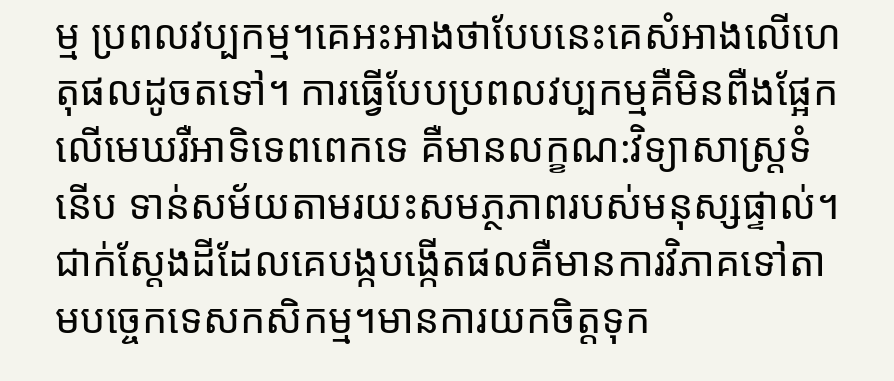ម្ម ប្រពលវប្បកម្ម។គេអះអាងថាបែបនេះគេសំអាងលើហេតុផលដូចតទៅ។ ការធ្វើបែបប្រពលវប្បកម្មគឺមិនពឺងផ្អែកលើមេឃរឺអាទិទេពពេកទេ គឺមានលក្ខណ:វិទ្យាសាស្រ្តទំនើប ទាន់សម័យតាមរយះសមភ្ថភាពរបស់មនុស្សផ្ទាល់។ ជាក់ស្ដែងដីដែលគេបង្កបង្កើតផលគឺមានការវិភាគទៅតាមបច្ចេកទេសកសិកម្ម។មានការយកចិត្តទុក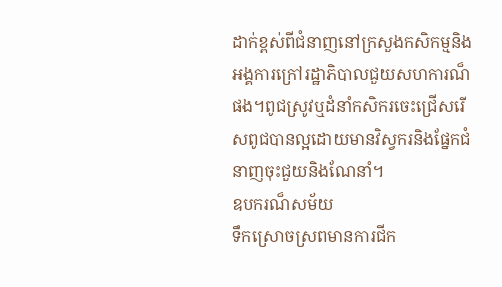ដាក់ខ្ពស់ពីជំនាញនៅក្រសួងកសិកម្មនិងអង្គការក្រៅរដ្ឋាភិបាលជួយសហការណ៏ផង។ពូជស្រូវឬដំនាំកសិករចេះជ្រើសរើសពូជបានល្អដោយមានវិស្វករនិងផ្នែកជំនាញចុះជួយនិងណែនាំ។
ឧបករណ៏សម័យ
ទឹកស្រោចស្រពមានការជីក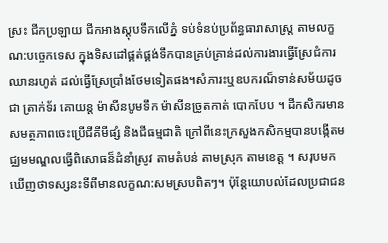ស្រះ ជីកប្រឡាយ ជីកអាងស្តុបទឹកលើភ្នំ ទប់ទំនប់ប្រព័ន្ធធារាសាស្រ្ត តាមលក្ខណ:បច្ចេកទេស ក្នុងទិសដៅផ្គត់ផ្គង់ទឹកបានគ្រប់គ្រាន់ដល់ការងារធ្វើស្រែជំការឈានរហូត់ ដល់ធ្វើស្រែប្រាំងថែមទៀតផង។សំភារះឬឧបករណ៏ទាន់សម័យដូចជា ត្រាក់ទ័រ គោយន្ត ម៉ាសីនបូមទឹក ម៉ាសីនច្រូតកាត់ បោកបែប ។ ដីកសិករមានសមត្ថភាពចេះប្រើជីគីមីផ្សំ និងជីធម្មជាតិ ក្រៅពីនេះក្រសួងកសិកម្មបានបង្កើតមជ្ឈមមណ្ឌលធ្វើពិសោធន៏ដំនាំស្រូវ តាមតំបន់ តាមស្រុក តាមខេត្ត ។ សរុបមកឃើញថាទស្សនះទីពីមានលក្ខណ:សមស្របពិតៗ។ ប៉ុន្តែយោបល់ដែលប្រជាជន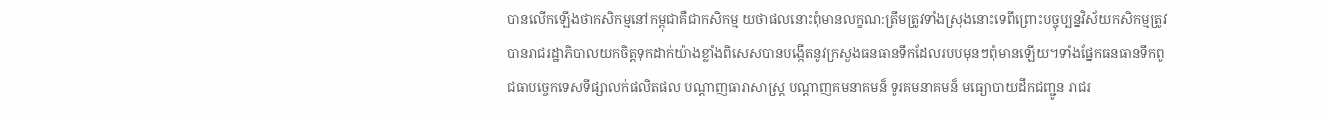បានលើកឡើងថាកសិកម្មនៅកម្ពុជាគឺជាកសិកម្ម យថាផលនោះពុំមានលក្ខណ:ត្រឹមត្រូវទាំងស្រុងនោះទេពីព្រោះបច្ចុប្បន្នវិស័យកសិកម្មត្រូវបានរាជរដ្ឋាភិបាលយកចិត្តទុកដាក់យ៉ាងខ្លាំងពិសេសបានបង្កើតនូវក្រសួងធនធានទឹកដែលរបបមុនៗពុំមានឡើយ។ទាំងផ្នែកធនធានទឹកពូជធាបច្ចេកទេសទីផ្សាលក់ផលិតផល បណ្ដាញធារាសាស្រ្ដ បណ្តាញគមនាគមន៏ ទូរគមនាគមន៏ មធ្យោបាយដឹកជញ្ជូន រាជរ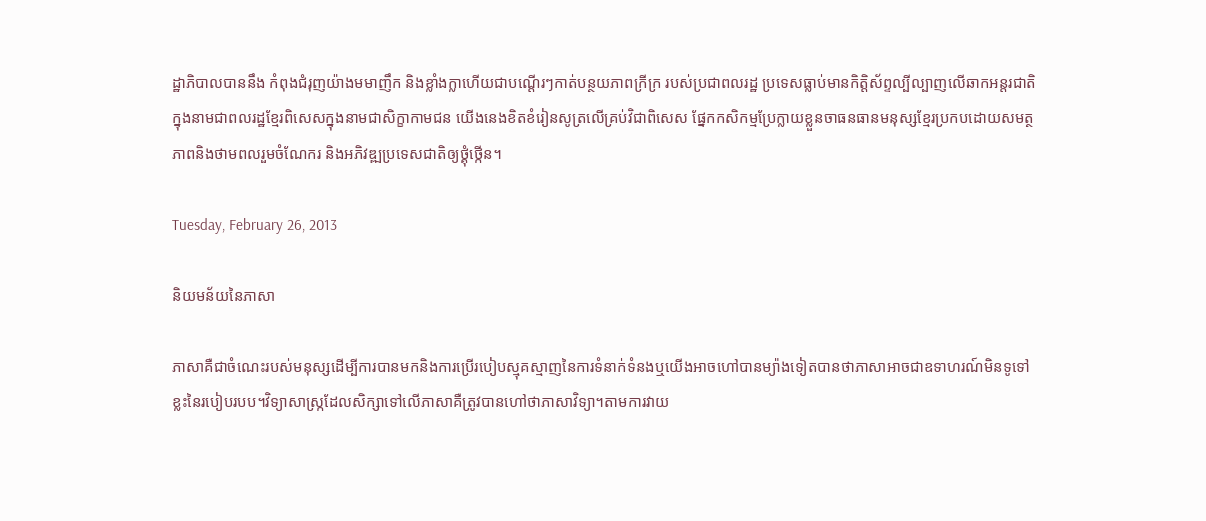ដ្ឋាភិបាលបាននឹង កំពុងជំរុញយ៉ាងមមាញឹក និងខ្លាំងក្លាហើយជាបណ្ដើរៗកាត់បន្ថយភាពក្រីក្រ របស់ប្រជាពលរដ្ឋ ប្រទេសធ្លាប់មានកិតិ្តស័ព្ទល្បីល្បាញលើឆាកអន្តរជាតិក្នុងនាមជាពលរដ្ឋខ្មែរពិសេសក្នុងនាមជាសិក្ខាកាមជន យើងនេងខិតខំរៀនសូត្រលើគ្រប់វិជាពិសេស ផ្នែកកសិកម្មប្រែក្លាយខ្លួនចាធនធានមនុស្សខ្មែរប្រកបដោយសមត្ថភាពនិងថាមពលរួមចំណែករ និងអភិវឌ្ឍប្រទេសជាតិឲ្យថ្គុំថ្កើន។

Tuesday, February 26, 2013

និយមន័យនៃភាសា

ភាសាគឺជាចំណេះរបស់មនុស្សដើម្បីការបានមកនិងការប្រើរបៀបស្មុគស្មាញនៃការទំនាក់ទំនងឬយើងអាចហៅបានម្យ៉ាងទៀតបានថាភាសាអាចជាឧទាហរណ៍មិនទូទៅខ្លះនៃរបៀបរបប។វិទ្យាសាស្រ្កដែលសិក្សាទៅលើភាសាគឺត្រូវបានហៅថាភាសាវិទ្យា។តាមការវាយ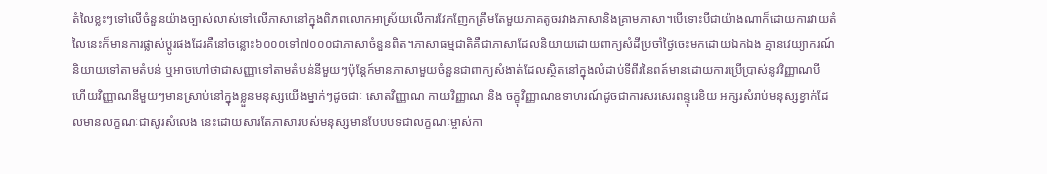តំលៃខ្លះៗទៅលើចំនួនយ៉ាងច្បាស់លាស់ទៅលើភាសានៅក្នុងពិភពលោកអាស្រ័យលើការវែកញែកត្រឹមតែមួយភាគតូចរវាងភាសានិងគ្រាមភាសា។បើទោះបីជាយ៉ាងណាក៏ដោយការវាយតំលៃនេះក៏មានការផ្លាស់ប្តូរផងដែរគឺនៅចន្លោះ៦០០០ទៅ៧០០០ជាភាសាចំនួនពិត។ភាសាធម្មជាតិគឺជាភាសាដែលនិយាយដោយពាក្យសំដីប្រចាំថ្ងៃចេះមកដោយឯកឯង គ្មានវេយ្យាករណ៍ និយាយទៅតាមតំបន់ ឬអាចហៅថាជាសញ្ញាទៅតាមតំបន់នីមួយៗប៉ុន្តែក៍មានភាសាមួយចំនួនជាពាក្យសំងាត់ដែលស្ថិតនៅក្នុងលំដាប់ទីពីរនៃពត៍មានដោយការប្រើប្រាស់នូវវិញ្ញាណបី  ហើយវិញ្ញាណនីមួយៗមានស្រាប់នៅក្នុងខ្លួនមនុស្សយើងម្នាក់ៗដូចជាៈ សោតវិញ្ញាណ កាយវិញ្ញាណ និង ចក្ខុវិញ្ញាណឧទាហរណ៍ដូចជាការសរសេរពន្ទុរេខិយ អក្សរសំរាប់មនុស្សខ្វាក់ដែលមានលក្ខណៈជាសូរសំលេង នេះដោយសារតែភាសារបស់មនុស្សមានបែបបទជាលក្ខណៈម្ចាស់កា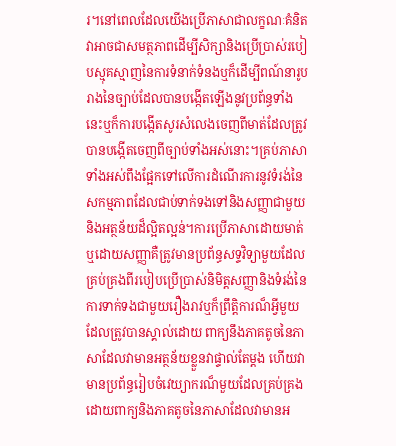រ។នៅពេលដែលយើងប្រើភាសាជាលក្ខណៈគំនិតវាអាចជាសមត្ថភាពដើម្បីសិក្សានិងប្រើប្រាស់របៀបស្មុគស្មាញនៃការទំនាក់ទំនងឬក៏ដើម្បីពណ៍នារូបរាងនៃច្បាប់ដែលបានបង្កើតឡើងនូវប្រព័ន្ធទាំងនេះឬក៏ការបង្កើតសូរសំលេងចេញពីមាត់ដែលត្រូវបានបង្កើតចេញពីច្បាប់ទាំងអស់នោះ។គ្រប់ភាសាទាំងអស់ពឹងផ្អែកទៅលើការដំណើរការនូវទំរង់នៃសកម្មភាពដែលជាប់ទាក់ទងទៅនិងសញ្ញាជាមួយនិងអត្ថន័យដ៏ល្អិតល្អន់។ការប្រើភាសាដោយមាត់ឬដោយសញ្ញាគឺត្រូវមានប្រព័ន្ធសទ្ទវិទ្យាមួយដែលគ្រប់គ្រងពីរបៀបប្រើប្រាស់និមិត្តសញ្ញានិងទំរង់នៃការទាក់ទងជាមួយរឿងរាវឬក៏ព្រឹត្តិការណ៏អ្វីមួយដែលត្រូវបានស្គាល់ដោយ ពាក្យនឹងភាគតូចនៃភាសាដែលវាមានអត្ថន័យខ្លួនវាផ្ទាល់តែម្តង ហើយវាមានប្រព័ន្ធរៀបចំវេយ្យាករណ៏មួយដែលគ្រប់គ្រងដោយពាក្យនិងភាគតូចនៃភាសាដែលវាមានអ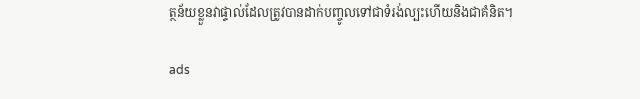ត្ថន័យខ្លួនវាផ្ទាល់ដែលត្រូវបានដាក់បញ្ចូលទៅជាទំរង់ល្បះហើយនិងជាគំនិត។

ads